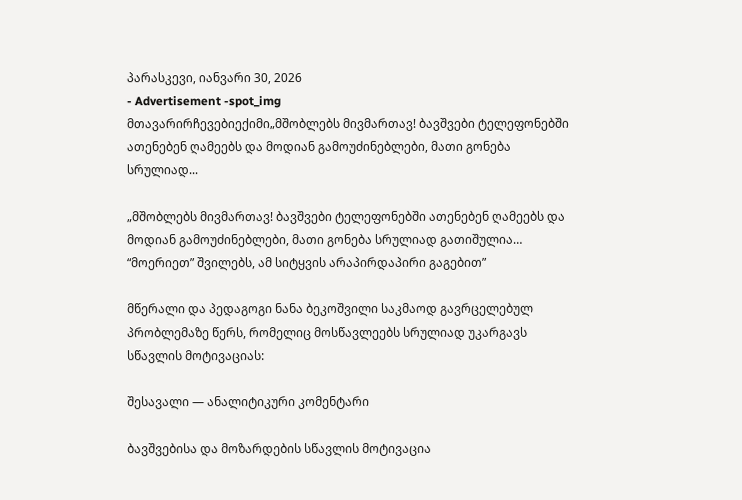პარასკევი, იანვარი 30, 2026
- Advertisement -spot_img
მთავარირჩევებიექიმი„მშობლებს მივმართავ! ბავშვები ტელეფონებში ათენებენ ღამეებს და მოდიან გამოუძინებლები, მათი გონება სრულიად...

„მშობლებს მივმართავ! ბავშვები ტელეფონებში ათენებენ ღამეებს და მოდიან გამოუძინებლები, მათი გონება სრულიად გათიშულია… “მოერიეთ” შვილებს, ამ სიტყვის არაპირდაპირი გაგებით”

მწერალი და პედაგოგი ნანა ბეკოშვილი საკმაოდ გავრცელებულ პრობლემაზე წერს, რომელიც მოსწავლეებს სრულიად უკარგავს სწავლის მოტივაციას:

შესავალი — ანალიტიკური კომენტარი

ბავშვებისა და მოზარდების სწავლის მოტივაცია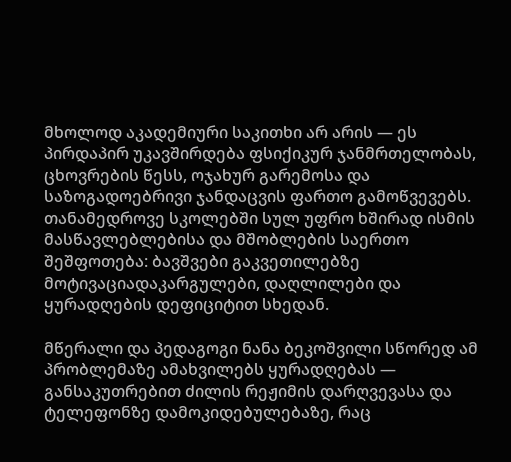მხოლოდ აკადემიური საკითხი არ არის — ეს პირდაპირ უკავშირდება ფსიქიკურ ჯანმრთელობას, ცხოვრების წესს, ოჯახურ გარემოსა და საზოგადოებრივი ჯანდაცვის ფართო გამოწვევებს. თანამედროვე სკოლებში სულ უფრო ხშირად ისმის მასწავლებლებისა და მშობლების საერთო შეშფოთება: ბავშვები გაკვეთილებზე მოტივაციადაკარგულები, დაღლილები და ყურადღების დეფიციტით სხედან.

მწერალი და პედაგოგი ნანა ბეკოშვილი სწორედ ამ პრობლემაზე ამახვილებს ყურადღებას — განსაკუთრებით ძილის რეჟიმის დარღვევასა და ტელეფონზე დამოკიდებულებაზე, რაც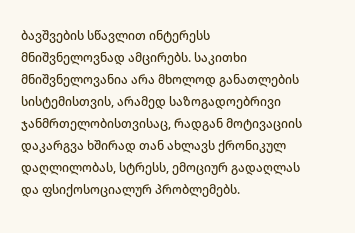ბავშვების სწავლით ინტერესს მნიშვნელოვნად ამცირებს. საკითხი მნიშვნელოვანია არა მხოლოდ განათლების სისტემისთვის, არამედ საზოგადოებრივი ჯანმრთელობისთვისაც, რადგან მოტივაციის დაკარგვა ხშირად თან ახლავს ქრონიკულ დაღლილობას, სტრესს, ემოციურ გადაღლას და ფსიქოსოციალურ პრობლემებს.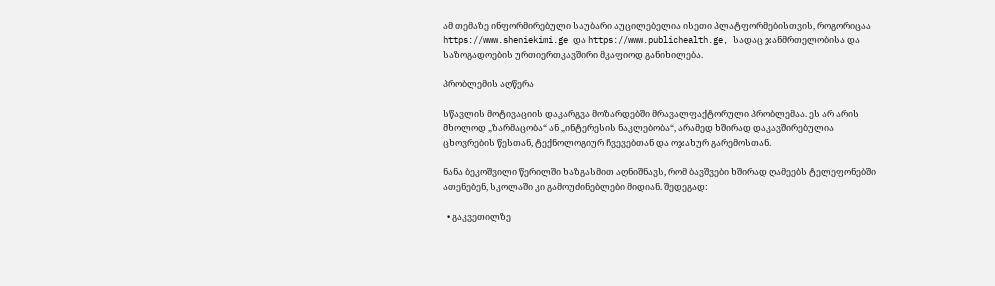ამ თემაზე ინფორმირებული საუბარი აუცილებელია ისეთი პლატფორმებისთვის, როგორიცაა https://www.sheniekimi.ge და https://www.publichealth.ge, სადაც ჯანმრთელობისა და საზოგადოების ურთიერთკავშირი მკაფიოდ განიხილება.

პრობლემის აღწერა

სწავლის მოტივაციის დაკარგვა მოზარდებში მრავალფაქტორული პრობლემაა. ეს არ არის მხოლოდ „ზარმაცობა“ ან „ინტერესის ნაკლებობა“, არამედ ხშირად დაკავშირებულია ცხოვრების წესთან, ტექნოლოგიურ ჩვევებთან და ოჯახურ გარემოსთან.

ნანა ბეკოშვილი წერილში ხაზგასმით აღნიშნავს, რომ ბავშვები ხშირად ღამეებს ტელეფონებში ათენებენ, სკოლაში კი გამოუძინებლები მიდიან. შედეგად:

  • გაკვეთილზე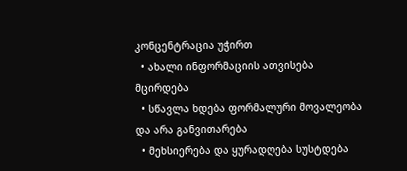კონცენტრაცია უჭირთ
  • ახალი ინფორმაციის ათვისება მცირდება
  • სწავლა ხდება ფორმალური მოვალეობა და არა განვითარება
  • მეხსიერება და ყურადღება სუსტდება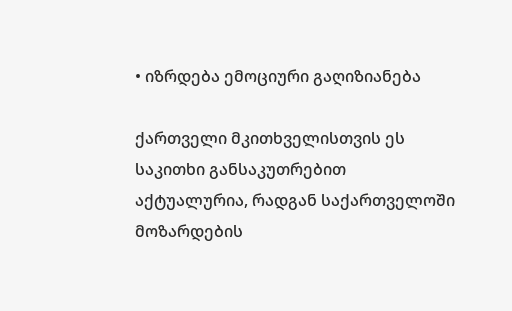• იზრდება ემოციური გაღიზიანება

ქართველი მკითხველისთვის ეს საკითხი განსაკუთრებით აქტუალურია, რადგან საქართველოში მოზარდების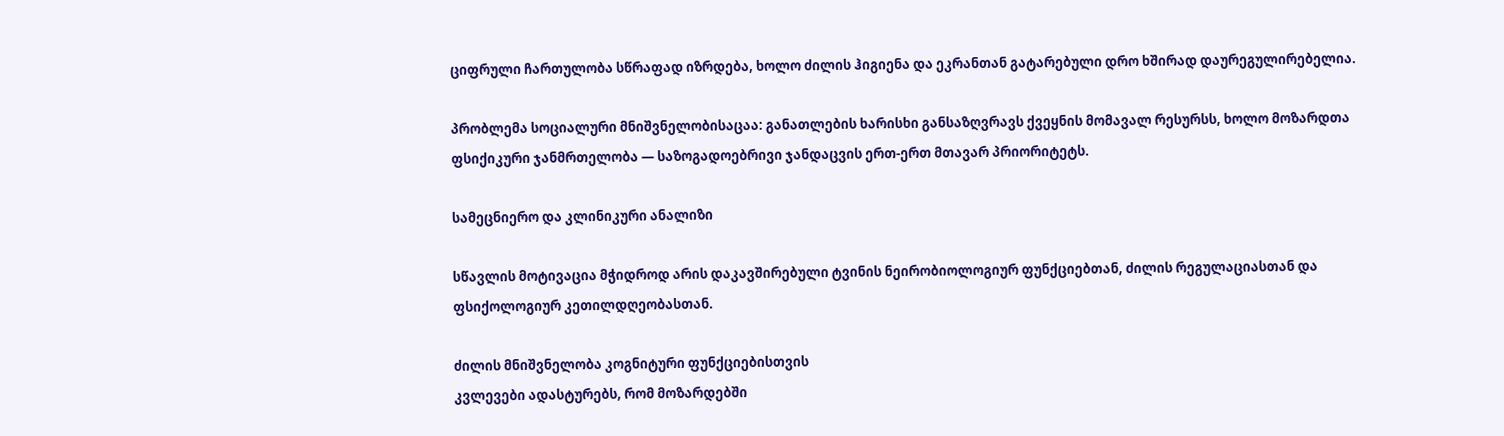ციფრული ჩართულობა სწრაფად იზრდება, ხოლო ძილის ჰიგიენა და ეკრანთან გატარებული დრო ხშირად დაურეგულირებელია.

პრობლემა სოციალური მნიშვნელობისაცაა: განათლების ხარისხი განსაზღვრავს ქვეყნის მომავალ რესურსს, ხოლო მოზარდთა ფსიქიკური ჯანმრთელობა — საზოგადოებრივი ჯანდაცვის ერთ-ერთ მთავარ პრიორიტეტს.

სამეცნიერო და კლინიკური ანალიზი

სწავლის მოტივაცია მჭიდროდ არის დაკავშირებული ტვინის ნეირობიოლოგიურ ფუნქციებთან, ძილის რეგულაციასთან და ფსიქოლოგიურ კეთილდღეობასთან.

ძილის მნიშვნელობა კოგნიტური ფუნქციებისთვის
კვლევები ადასტურებს, რომ მოზარდებში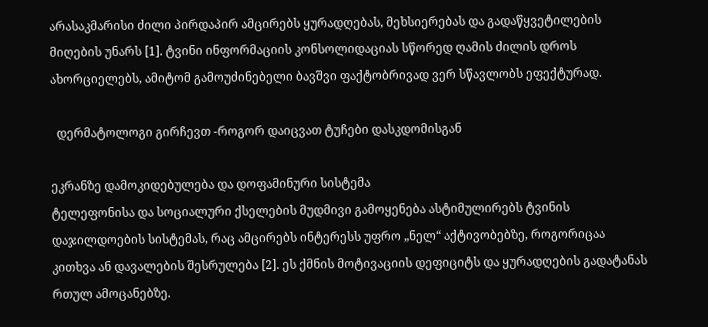არასაკმარისი ძილი პირდაპირ ამცირებს ყურადღებას, მეხსიერებას და გადაწყვეტილების მიღების უნარს [1]. ტვინი ინფორმაციის კონსოლიდაციას სწორედ ღამის ძილის დროს ახორციელებს, ამიტომ გამოუძინებელი ბავშვი ფაქტობრივად ვერ სწავლობს ეფექტურად.

  დერმატოლოგი გირჩევთ -როგორ დაიცვათ ტუჩები დასკდომისგან

ეკრანზე დამოკიდებულება და დოფამინური სისტემა
ტელეფონისა და სოციალური ქსელების მუდმივი გამოყენება ასტიმულირებს ტვინის დაჯილდოების სისტემას, რაც ამცირებს ინტერესს უფრო „ნელ“ აქტივობებზე, როგორიცაა კითხვა ან დავალების შესრულება [2]. ეს ქმნის მოტივაციის დეფიციტს და ყურადღების გადატანას რთულ ამოცანებზე.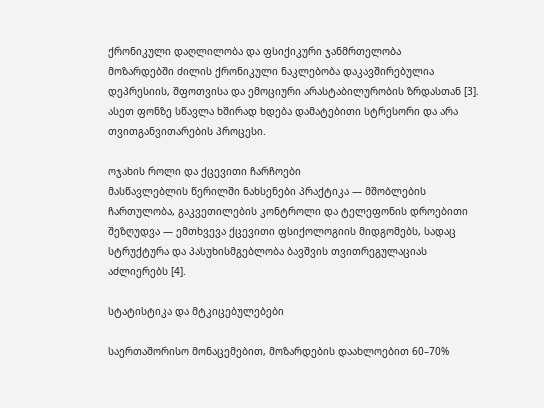ქრონიკული დაღლილობა და ფსიქიკური ჯანმრთელობა
მოზარდებში ძილის ქრონიკული ნაკლებობა დაკავშირებულია დეპრესიის, შფოთვისა და ემოციური არასტაბილურობის ზრდასთან [3]. ასეთ ფონზე სწავლა ხშირად ხდება დამატებითი სტრესორი და არა თვითგანვითარების პროცესი.

ოჯახის როლი და ქცევითი ჩარჩოები
მასწავლებლის წერილში ნახსენები პრაქტიკა — მშობლების ჩართულობა, გაკვეთილების კონტროლი და ტელეფონის დროებითი შეზღუდვა — ემთხვევა ქცევითი ფსიქოლოგიის მიდგომებს, სადაც სტრუქტურა და პასუხისმგებლობა ბავშვის თვითრეგულაციას აძლიერებს [4].

სტატისტიკა და მტკიცებულებები

საერთაშორისო მონაცემებით, მოზარდების დაახლოებით 60–70%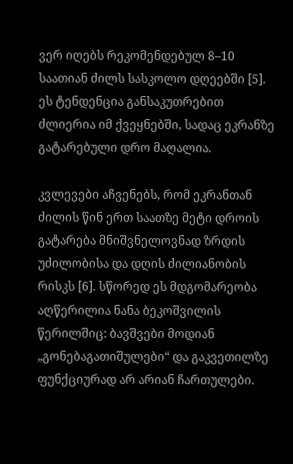ვერ იღებს რეკომენდებულ 8–10 საათიან ძილს სასკოლო დღეებში [5]. ეს ტენდენცია განსაკუთრებით ძლიერია იმ ქვეყნებში, სადაც ეკრანზე გატარებული დრო მაღალია.

კვლევები აჩვენებს, რომ ეკრანთან ძილის წინ ერთ საათზე მეტი დროის გატარება მნიშვნელოვნად ზრდის უძილობისა და დღის ძილიანობის რისკს [6]. სწორედ ეს მდგომარეობა აღწერილია ნანა ბეკოშვილის წერილშიც: ბავშვები მოდიან „გონებაგათიშულები“ და გაკვეთილზე ფუნქციურად არ არიან ჩართულები.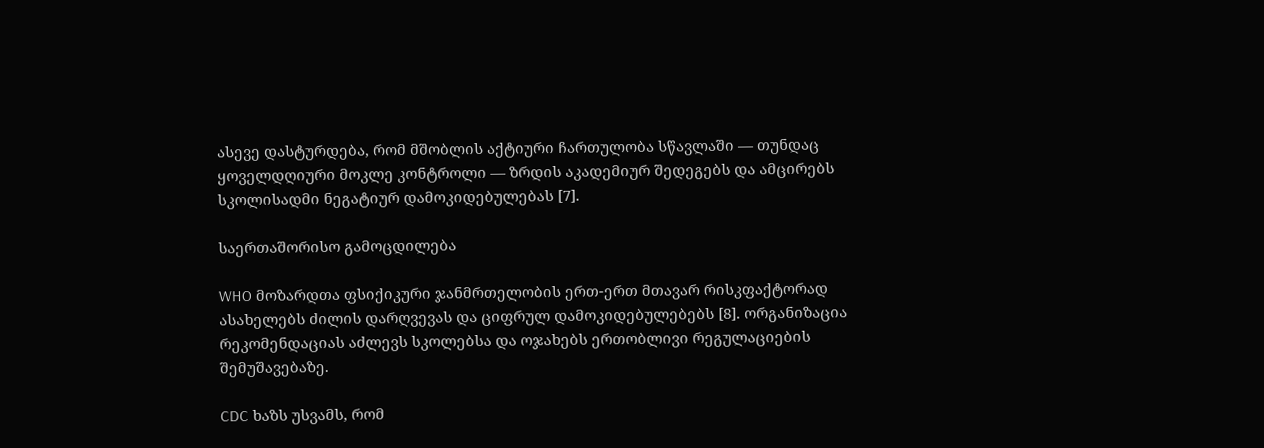ასევე დასტურდება, რომ მშობლის აქტიური ჩართულობა სწავლაში — თუნდაც ყოველდღიური მოკლე კონტროლი — ზრდის აკადემიურ შედეგებს და ამცირებს სკოლისადმი ნეგატიურ დამოკიდებულებას [7].

საერთაშორისო გამოცდილება

WHO მოზარდთა ფსიქიკური ჯანმრთელობის ერთ-ერთ მთავარ რისკფაქტორად ასახელებს ძილის დარღვევას და ციფრულ დამოკიდებულებებს [8]. ორგანიზაცია რეკომენდაციას აძლევს სკოლებსა და ოჯახებს ერთობლივი რეგულაციების შემუშავებაზე.

CDC ხაზს უსვამს, რომ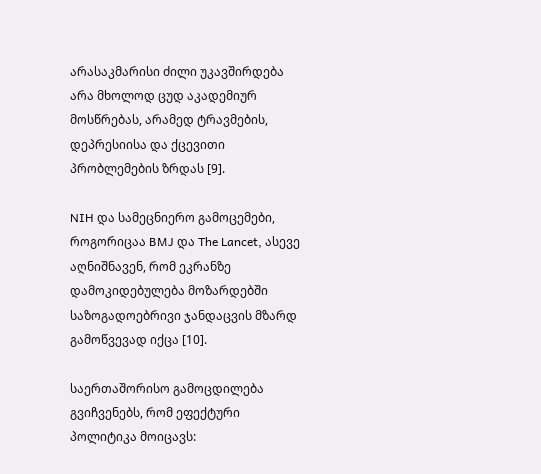არასაკმარისი ძილი უკავშირდება არა მხოლოდ ცუდ აკადემიურ მოსწრებას, არამედ ტრავმების, დეპრესიისა და ქცევითი პრობლემების ზრდას [9].

NIH და სამეცნიერო გამოცემები, როგორიცაა BMJ და The Lancet, ასევე აღნიშნავენ, რომ ეკრანზე დამოკიდებულება მოზარდებში საზოგადოებრივი ჯანდაცვის მზარდ გამოწვევად იქცა [10].

საერთაშორისო გამოცდილება გვიჩვენებს, რომ ეფექტური პოლიტიკა მოიცავს: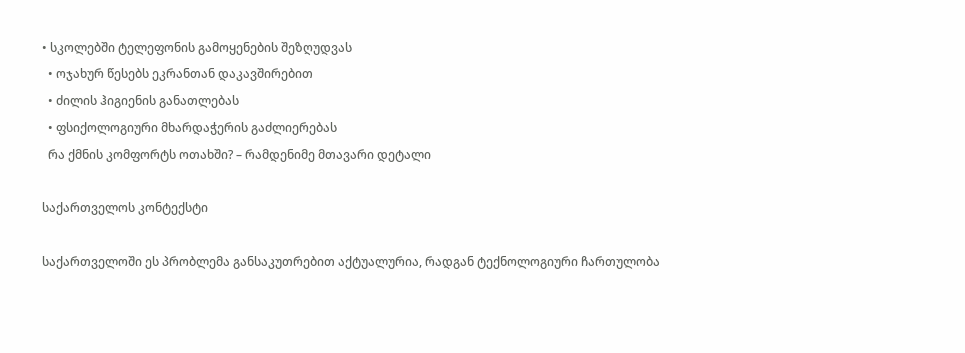• სკოლებში ტელეფონის გამოყენების შეზღუდვას
  • ოჯახურ წესებს ეკრანთან დაკავშირებით
  • ძილის ჰიგიენის განათლებას
  • ფსიქოლოგიური მხარდაჭერის გაძლიერებას
  რა ქმნის კომფორტს ოთახში? – რამდენიმე მთავარი დეტალი

საქართველოს კონტექსტი

საქართველოში ეს პრობლემა განსაკუთრებით აქტუალურია, რადგან ტექნოლოგიური ჩართულობა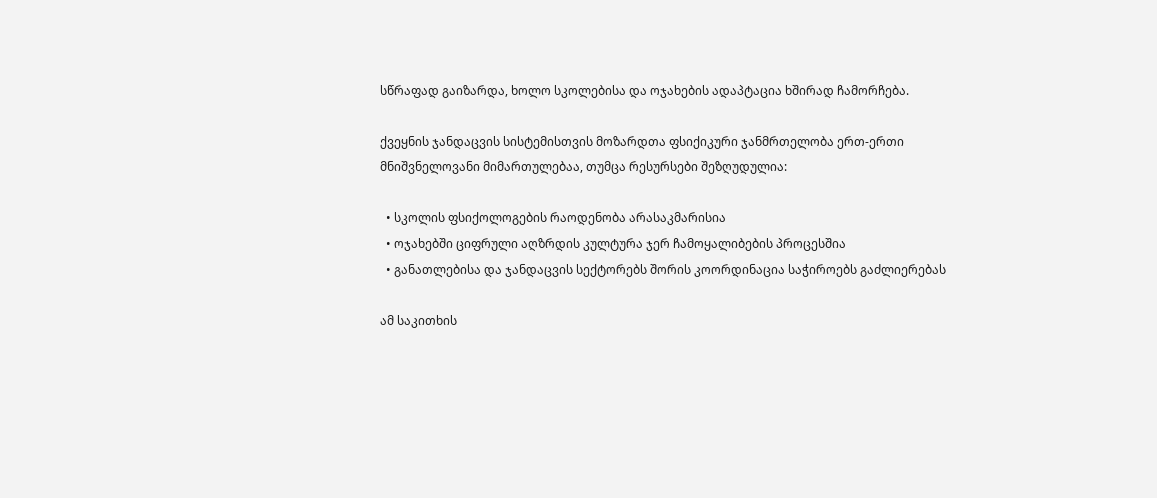სწრაფად გაიზარდა, ხოლო სკოლებისა და ოჯახების ადაპტაცია ხშირად ჩამორჩება.

ქვეყნის ჯანდაცვის სისტემისთვის მოზარდთა ფსიქიკური ჯანმრთელობა ერთ-ერთი მნიშვნელოვანი მიმართულებაა, თუმცა რესურსები შეზღუდულია:

  • სკოლის ფსიქოლოგების რაოდენობა არასაკმარისია
  • ოჯახებში ციფრული აღზრდის კულტურა ჯერ ჩამოყალიბების პროცესშია
  • განათლებისა და ჯანდაცვის სექტორებს შორის კოორდინაცია საჭიროებს გაძლიერებას

ამ საკითხის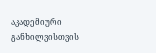აკადემიური განხილვისთვის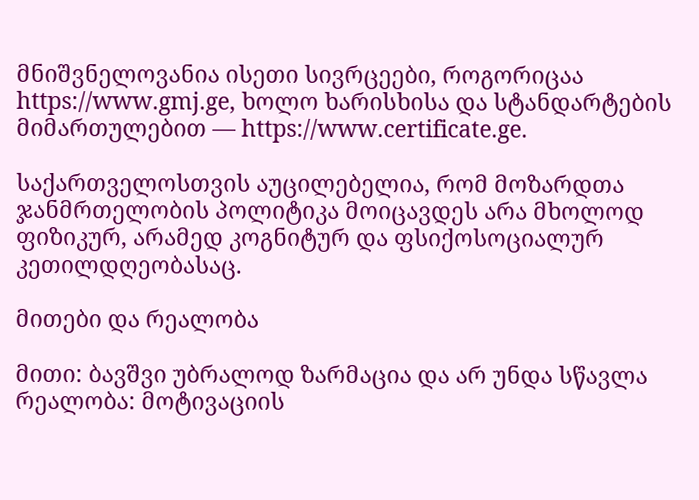მნიშვნელოვანია ისეთი სივრცეები, როგორიცაა https://www.gmj.ge, ხოლო ხარისხისა და სტანდარტების მიმართულებით — https://www.certificate.ge.

საქართველოსთვის აუცილებელია, რომ მოზარდთა ჯანმრთელობის პოლიტიკა მოიცავდეს არა მხოლოდ ფიზიკურ, არამედ კოგნიტურ და ფსიქოსოციალურ კეთილდღეობასაც.

მითები და რეალობა

მითი: ბავშვი უბრალოდ ზარმაცია და არ უნდა სწავლა
რეალობა: მოტივაციის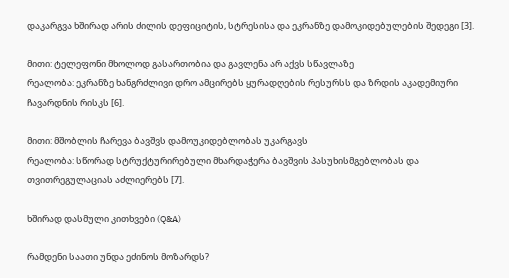დაკარგვა ხშირად არის ძილის დეფიციტის, სტრესისა და ეკრანზე დამოკიდებულების შედეგი [3].

მითი: ტელეფონი მხოლოდ გასართობია და გავლენა არ აქვს სწავლაზე
რეალობა: ეკრანზე ხანგრძლივი დრო ამცირებს ყურადღების რესურსს და ზრდის აკადემიური ჩავარდნის რისკს [6].

მითი: მშობლის ჩარევა ბავშვს დამოუკიდებლობას უკარგავს
რეალობა: სწორად სტრუქტურირებული მხარდაჭერა ბავშვის პასუხისმგებლობას და თვითრეგულაციას აძლიერებს [7].

ხშირად დასმული კითხვები (Q&A)

რამდენი საათი უნდა ეძინოს მოზარდს?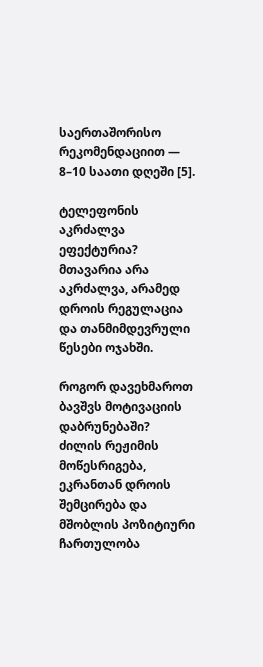საერთაშორისო რეკომენდაციით — 8–10 საათი დღეში [5].

ტელეფონის აკრძალვა ეფექტურია?
მთავარია არა აკრძალვა, არამედ დროის რეგულაცია და თანმიმდევრული წესები ოჯახში.

როგორ დავეხმაროთ ბავშვს მოტივაციის დაბრუნებაში?
ძილის რეჟიმის მოწესრიგება, ეკრანთან დროის შემცირება და მშობლის პოზიტიური ჩართულობა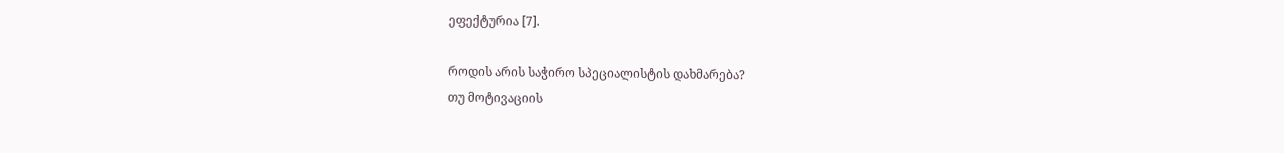ეფექტურია [7].

როდის არის საჭირო სპეციალისტის დახმარება?
თუ მოტივაციის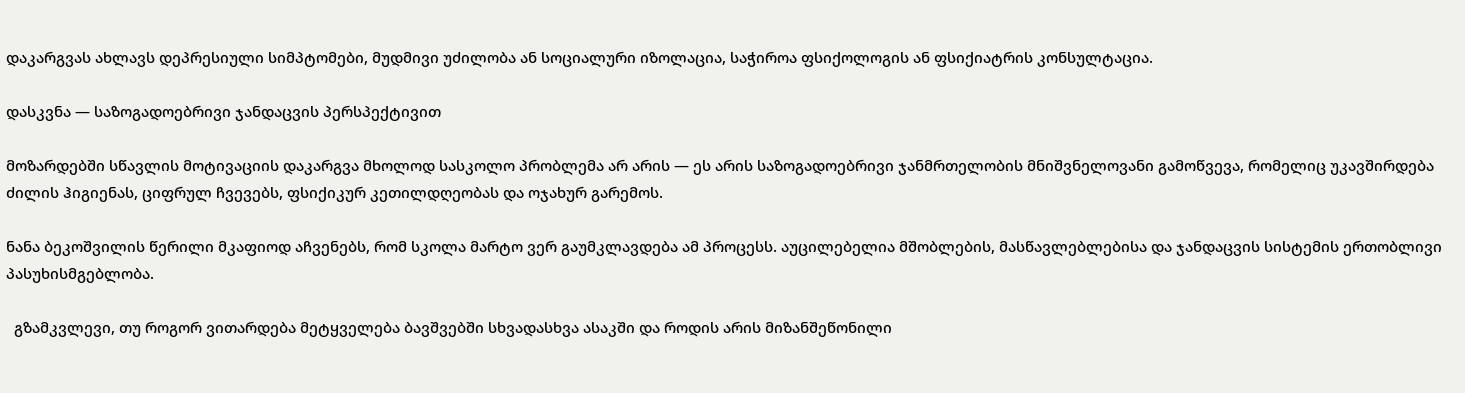დაკარგვას ახლავს დეპრესიული სიმპტომები, მუდმივი უძილობა ან სოციალური იზოლაცია, საჭიროა ფსიქოლოგის ან ფსიქიატრის კონსულტაცია.

დასკვნა — საზოგადოებრივი ჯანდაცვის პერსპექტივით

მოზარდებში სწავლის მოტივაციის დაკარგვა მხოლოდ სასკოლო პრობლემა არ არის — ეს არის საზოგადოებრივი ჯანმრთელობის მნიშვნელოვანი გამოწვევა, რომელიც უკავშირდება ძილის ჰიგიენას, ციფრულ ჩვევებს, ფსიქიკურ კეთილდღეობას და ოჯახურ გარემოს.

ნანა ბეკოშვილის წერილი მკაფიოდ აჩვენებს, რომ სკოლა მარტო ვერ გაუმკლავდება ამ პროცესს. აუცილებელია მშობლების, მასწავლებლებისა და ჯანდაცვის სისტემის ერთობლივი პასუხისმგებლობა.

  გზამკვლევი, თუ როგორ ვითარდება მეტყველება ბავშვებში სხვადასხვა ასაკში და როდის არის მიზანშეწონილი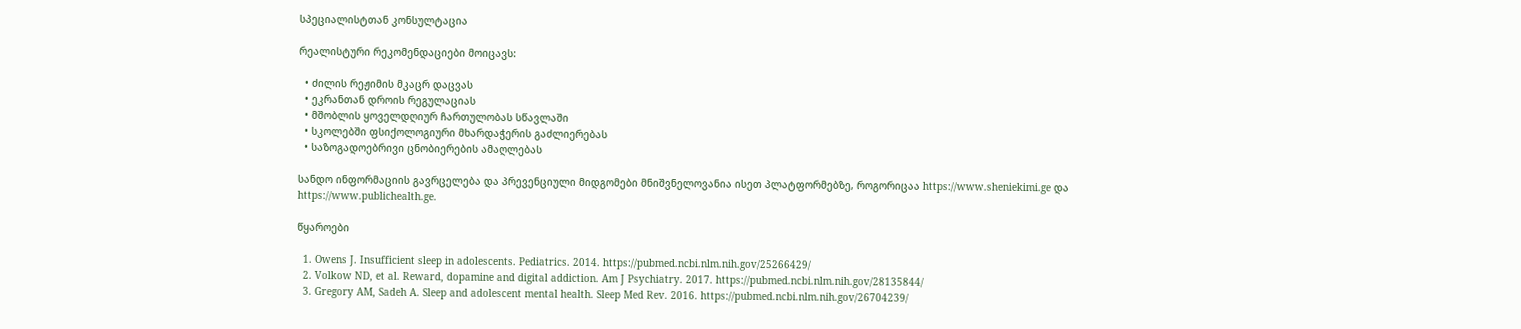სპეციალისტთან კონსულტაცია

რეალისტური რეკომენდაციები მოიცავს:

  • ძილის რეჟიმის მკაცრ დაცვას
  • ეკრანთან დროის რეგულაციას
  • მშობლის ყოველდღიურ ჩართულობას სწავლაში
  • სკოლებში ფსიქოლოგიური მხარდაჭერის გაძლიერებას
  • საზოგადოებრივი ცნობიერების ამაღლებას

სანდო ინფორმაციის გავრცელება და პრევენციული მიდგომები მნიშვნელოვანია ისეთ პლატფორმებზე, როგორიცაა https://www.sheniekimi.ge და https://www.publichealth.ge.

წყაროები

  1. Owens J. Insufficient sleep in adolescents. Pediatrics. 2014. https://pubmed.ncbi.nlm.nih.gov/25266429/
  2. Volkow ND, et al. Reward, dopamine and digital addiction. Am J Psychiatry. 2017. https://pubmed.ncbi.nlm.nih.gov/28135844/
  3. Gregory AM, Sadeh A. Sleep and adolescent mental health. Sleep Med Rev. 2016. https://pubmed.ncbi.nlm.nih.gov/26704239/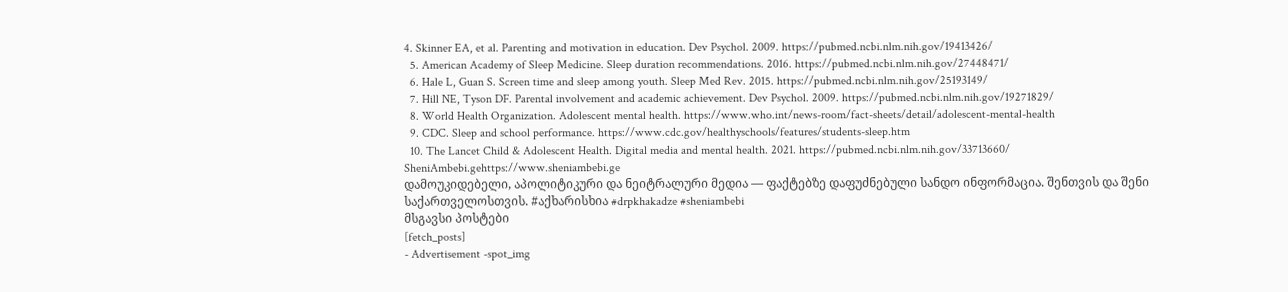4. Skinner EA, et al. Parenting and motivation in education. Dev Psychol. 2009. https://pubmed.ncbi.nlm.nih.gov/19413426/
  5. American Academy of Sleep Medicine. Sleep duration recommendations. 2016. https://pubmed.ncbi.nlm.nih.gov/27448471/
  6. Hale L, Guan S. Screen time and sleep among youth. Sleep Med Rev. 2015. https://pubmed.ncbi.nlm.nih.gov/25193149/
  7. Hill NE, Tyson DF. Parental involvement and academic achievement. Dev Psychol. 2009. https://pubmed.ncbi.nlm.nih.gov/19271829/
  8. World Health Organization. Adolescent mental health. https://www.who.int/news-room/fact-sheets/detail/adolescent-mental-health
  9. CDC. Sleep and school performance. https://www.cdc.gov/healthyschools/features/students-sleep.htm
  10. The Lancet Child & Adolescent Health. Digital media and mental health. 2021. https://pubmed.ncbi.nlm.nih.gov/33713660/
SheniAmbebi.gehttps://www.sheniambebi.ge
დამოუკიდებელი, აპოლიტიკური და ნეიტრალური მედია — ფაქტებზე დაფუძნებული სანდო ინფორმაცია. შენთვის და შენი საქართველოსთვის. #აქხარისხია #drpkhakadze #sheniambebi
მსგავსი პოსტები
[fetch_posts]
- Advertisement -spot_img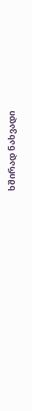ხშირად ნახვადი